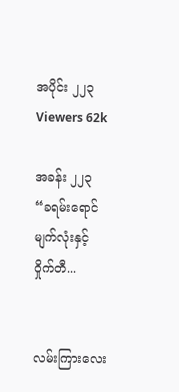အပိုင်း ၂၂၃
Viewers 62k

အခန်း ၂၂၃ “ခရမ်းရောင် မျက်လုံးနှင့် ဝှိုက်တီ...


လမ်းကြားလေး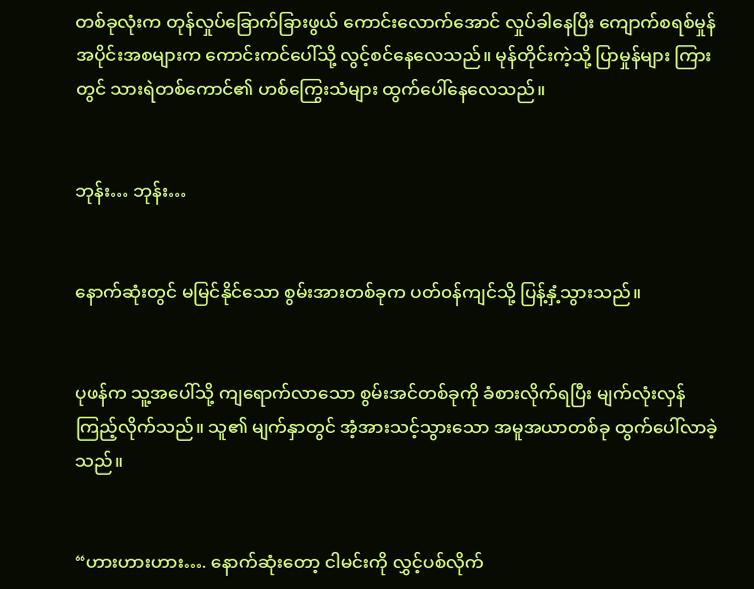တစ်ခုလုံးက တုန်လှုပ်ခြောက်ခြားဖွယ် ကောင်းလောက်အောင် လှုပ်ခါနေပြီး ကျောက်စရစ်မှုန် အပိုင်းအစများက ကောင်းကင်ပေါ်သို့ လွင့်စင်နေလေသည်။ မုန်တိုင်းကဲ့သို့ ပြာမှုန်များ ကြားတွင် သားရဲတစ်ကောင်၏ ဟစ်ကြွေးသံများ ထွက်ပေါ်နေလေသည်။


ဘုန်း… ဘုန်း…


နောက်ဆုံးတွင် မမြင်နိုင်သော စွမ်းအားတစ်ခုက ပတ်၀န်ကျင်သို့ ပြန့်နှံ့သွားသည်။


ပုဖန်က သူ့အပေါ်သို့ ကျရောက်လာသော စွမ်းအင်တစ်ခုကို ခံစားလိုက်ရပြီး မျက်လုံးလှန်ကြည့်လိုက်သည်။ သူ၏ မျက်နှာတွင် အံ့အားသင့်သွားသော အမူအယာတစ်ခု ထွက်ပေါ်လာခဲ့သည်။


“ဟားဟားဟား…. နောက်ဆုံးတော့ ငါမင်းကို လွှင့်ပစ်လိုက်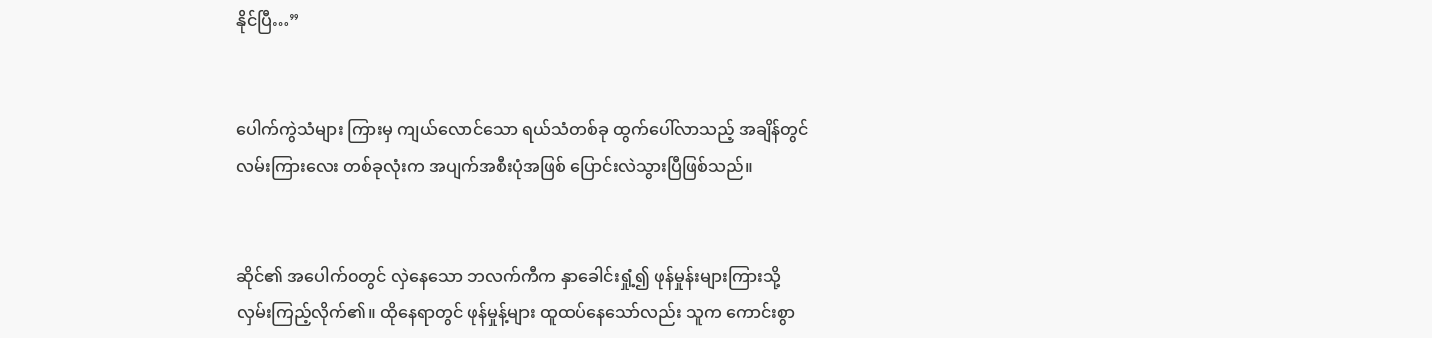နိုင်ပြီ…”


ပေါက်ကွဲသံများ ကြားမှ ကျယ်လောင်သော ရယ်သံတစ်ခု ထွက်ပေါ်လာသည့် အချိန်တွင် လမ်းကြားလေး တစ်ခုလုံးက အပျက်အစီးပုံအဖြစ် ပြောင်းလဲသွားပြီဖြစ်သည်။


ဆိုင်၏ အပေါက်၀တွင် လှဲနေသော ဘလက်ကီက နှာခေါင်းရှုံ့၍ ဖုန်မှုန်းများကြားသို့ လှမ်းကြည့်လိုက်၏။ ထိုနေရာတွင် ဖုန်မှုန့်များ ထူထပ်နေသော်လည်း သူက ကောင်းစွာ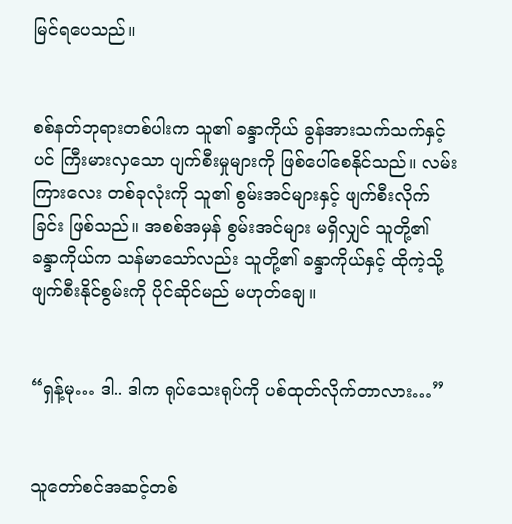မြင်ရပေသည်။


စစ်နတ်ဘုရားတစ်ပါးက သူ၏ ခန္ဒာကိုယ် ခွန်အားသက်သက်နှင့်ပင် ကြီးမားလှသော ပျက်စီးမှုများကို ဖြစ်ပေါ်စေနိုင်သည်။ လမ်းကြားလေး တစ်ခုလုံးကို သူ၏ စွမ်းအင်များနှင့် ဖျက်စီးလိုက်ခြင်း ဖြစ်သည်။ အစစ်အမှန် စွမ်းအင်များ မရှိလျှင် သူတို့၏ ခန္ဒာကိုယ်က သန်မာသော်လည်း သူတို့၏ ခန္ဒာကိုယ်နှင့် ထိုကဲ့သို့ ဖျက်စီးနိုင်စွမ်းကို ပိုင်ဆိုင်မည် မဟုတ်ချေ။


“ရှန့်မု… ဒါ.. ဒါက ရုပ်သေးရုပ်ကို ပစ်ထုတ်လိုက်တာလား…”


သူတော်စင်အဆင့်တစ်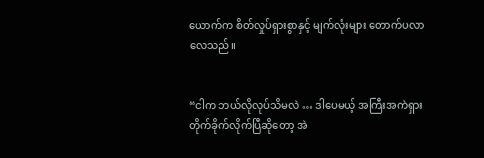ယောက်က စိတ်လှုပ်ရှားစွာနှင့် မျက်လုံးများ တောက်ပလာလေသည်။


“ငါက ဘယ်လိုလုပ်သိမလဲ … ဒါပေမယ့် အကြီးအကဲရှား တိုက်ခိုက်လိုက်ပြီဆိုတော့ အဲ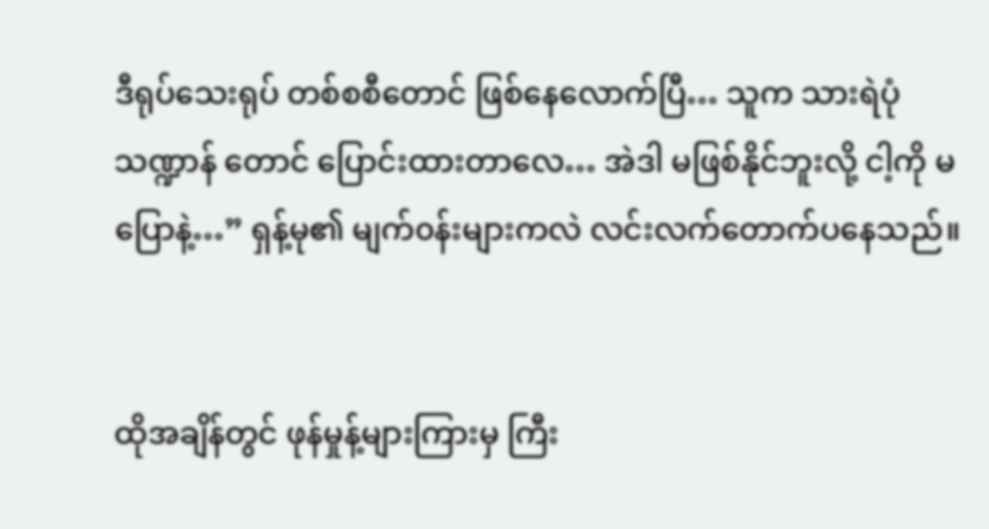ဒီရုပ်သေးရုပ် တစ်စစီတောင် ဖြစ်နေလောက်ပြီ… သူက သားရဲပုံသဏ္ဍာန် တောင် ပြောင်းထားတာလေ… အဲဒါ မဖြစ်နိုင်ဘူးလို့ ငါ့ကို မပြောနဲ့…” ရှန့်မု၏ မျက်၀န်းများကလဲ လင်းလက်တောက်ပနေသည်။


ထိုအချိန်တွင် ဖုန်မှုန့်များကြားမှ ကြီး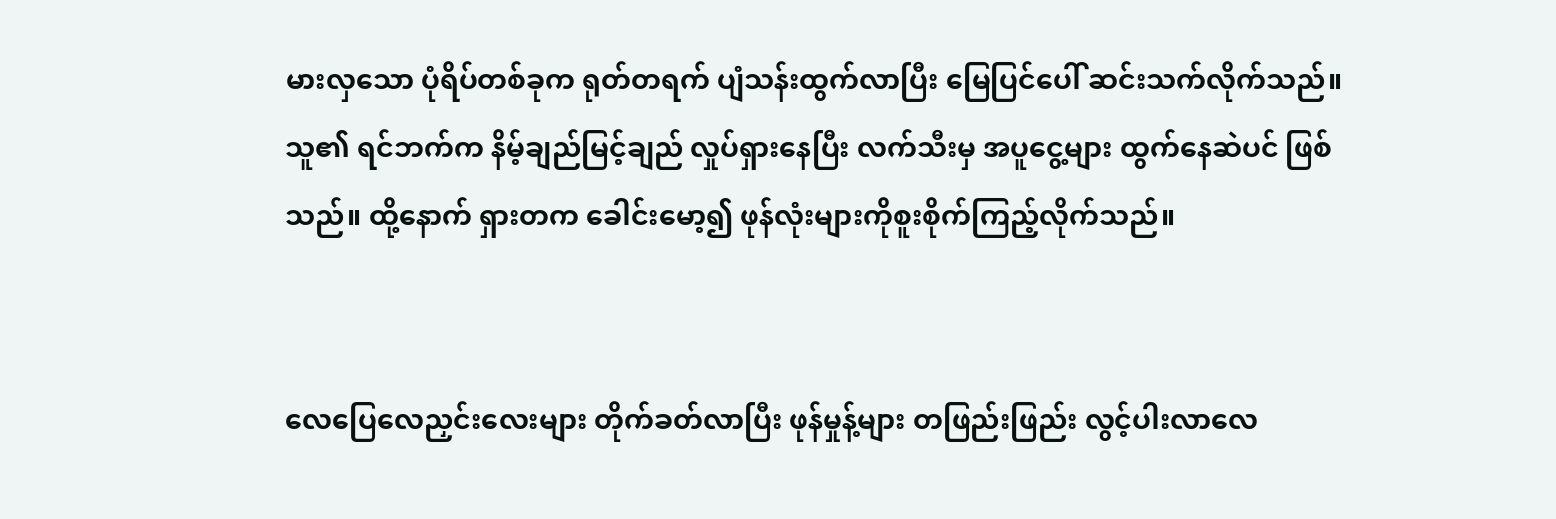မားလှသော ပုံရိပ်တစ်ခုက ရုတ်တရက် ပျံသန်းထွက်လာပြီး မြေပြင်ပေါ် ဆင်းသက်လိုက်သည်။ သူ၏ ရင်ဘက်က နိမ့်ချည်မြင့်ချည် လှုပ်ရှားနေပြီး လက်သီးမှ အပူငွေ့များ ထွက်နေဆဲပင် ဖြစ်သည်။ ထို့နောက် ရှားတက ခေါင်းမော့၍ ဖုန်လုံးများကိုစူးစိုက်ကြည့်လိုက်သည်။


လေပြေလေညှင်းလေးများ တိုက်ခတ်လာပြီး ဖုန်မှုန့်များ တဖြည်းဖြည်း လွင့်ပါးလာလေ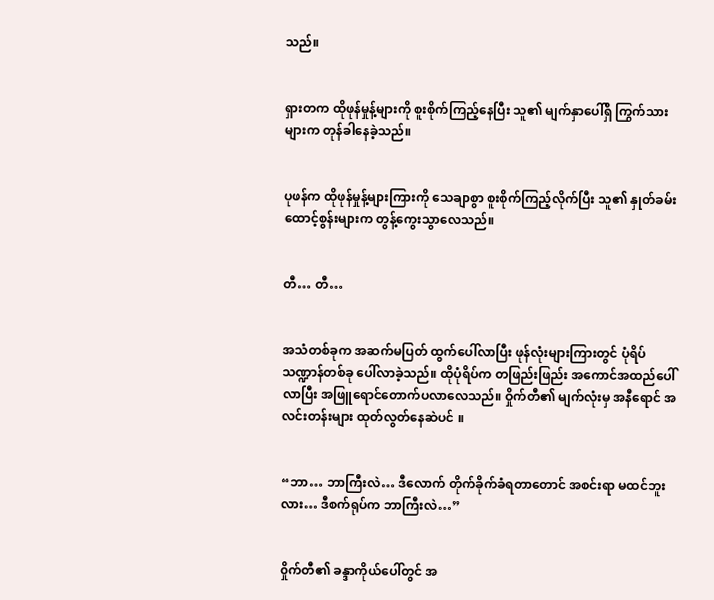သည်။


ရှားတက ထိုဖုန်မှုန့်များကို စူးစိုက်ကြည့်နေပြီး သူ၏ မျက်နှာပေါ်ရှိ ကြွက်သားများက တုန်ခါနေခဲ့သည်။


ပုဖန်က ထိုဖုန်မှုန့်များကြားကို သေချာစွာ စူးစိုက်ကြည့်လိုက်ပြီး သူ၏ နှုတ်ခမ်းထောင့်စွန်းများက တွန့်ကွေးသွာလေသည်။


တီ… တီ…


အသံတစ်ခုက အဆက်မပြတ် ထွက်ပေါ်လာပြီး ဖုန်လုံးများကြားတွင် ပုံရိပ်သဏ္ဍာန်တစ်ခု ပေါ်လာခဲ့သည်။ ထိုပုံရိပ်က တဖြည်းဖြည်း အကောင်အထည်ပေါ်လာပြီး အဖြူရောင်တောက်ပလာလေသည်။ ဝှိုက်တီ၏ မျက်လုံးမှ အနီရောင် အလင်းတန်းများ ထုတ်လွတ်နေဆဲပင် ။


“ဘာ… ဘာကြီးလဲ… ဒီလောက် တိုက်ခိုက်ခံရတာတောင် အစင်းရာ မထင်ဘူးလား… ဒီစက်ရုပ်က ဘာကြီးလဲ…”


၀ှိုက်တီ၏ ခန္ဒာကိုယ်ပေါ်တွင် အ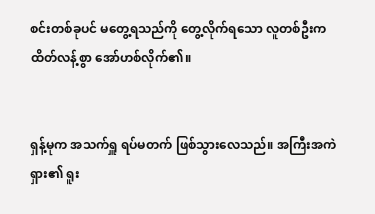စင်းတစ်ခုပင် မတွေ့ရသည်ကို တွေ့လိုက်ရသော လူတစ်ဦးက ထိတ်လန့်စွာ အော်ဟစ်လိုက်၏။


ရှန့်မုက အသက်ရှူ ရပ်မတက် ဖြစ်သွားလေသည်။ အကြီးအကဲ ရှား၏ ရူး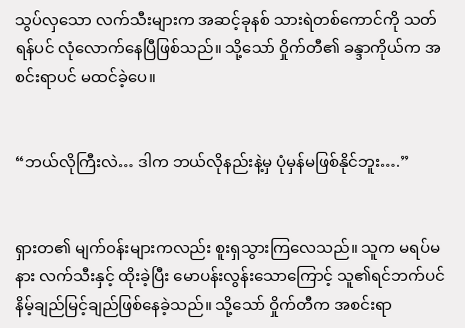သွပ်လှသော လက်သီးများက အဆင့်ခုနစ် သားရဲတစ်ကောင်ကို သတ်ရန်ပင် လုံလောက်နေပြီဖြစ်သည်။ သို့သော် ဝှိုက်တီ၏ ခန္ဒာကိုယ်က အစင်းရာပင် မထင်ခဲ့ပေ။


“ဘယ်လိုကြီးလဲ… ဒါက ဘယ်လိုနည်းနဲ့မှ ပုံမှန်မဖြစ်နိုင်ဘူး….”


ရှားတ၏ မျက်၀န်းများကလည်း စူးရှသွားကြလေသည်။ သူက မရပ်မနား လက်သီးနှင့် ထိုးခဲ့ပြီး မောပန်းလွန်းသောကြောင့် သူ၏ရင်ဘက်ပင် နိမ့်ချည်မြင့်ချည်ဖြစ်နေခဲ့သည်။ သို့သော် ဝှိုက်တီက အစင်းရာ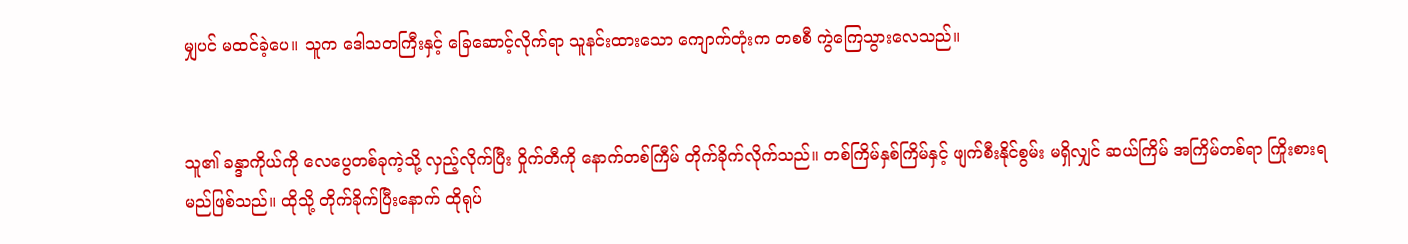မျှပင် မထင်ခဲ့ပေ။ သူက ဒေါသတကြီးနှင့် ခြေဆောင့်လိုက်ရာ သူနင်းထားသော ကျောက်တုံးက တစစီ ကွဲကြေသွားလေသည်။


သူ၏ ခန္ဒာကိုယ်ကို လေပွေတစ်ခုကဲ့သို့ လှည့်လိုက်ပြီး ဝှိုက်တီကို နောက်တစ်ကြီမ် တိုက်ခိုက်လိုက်သည်။ တစ်ကြိမ်နှစ်ကြိမ်နှင့် ဖျက်စီးနိုင်စွမ်း မရှိလျှင် ဆယ်ကြိမ် အကြိမ်တစ်ရာ ကြိုးစားရမည်ဖြစ်သည်။ ထိုသို့ တိုက်ခိုက်ပြီးနောက် ထိုရုပ်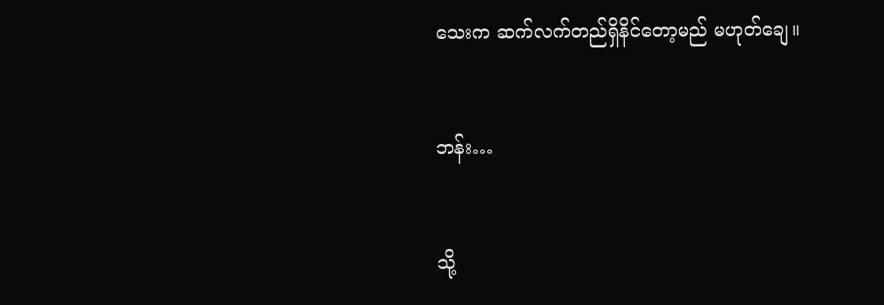သေးက ဆက်လက်တည်ရှိနိင်တော့မည် မဟုတ်ချေ။


ဘန်း…


သို့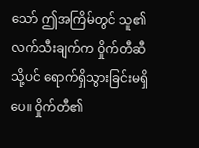သော် ဤအကြိမ်တွင် သူ၏ လက်သီးချက်က ဝှိုက်တီဆီသို့ပင် ရောက်ရှိသွားခြင်းမရှိပေ။ ဝှိုက်တီ၏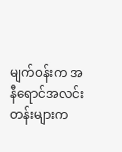မျက်၀န်းက အနီရောင်အလင်းတန်းများက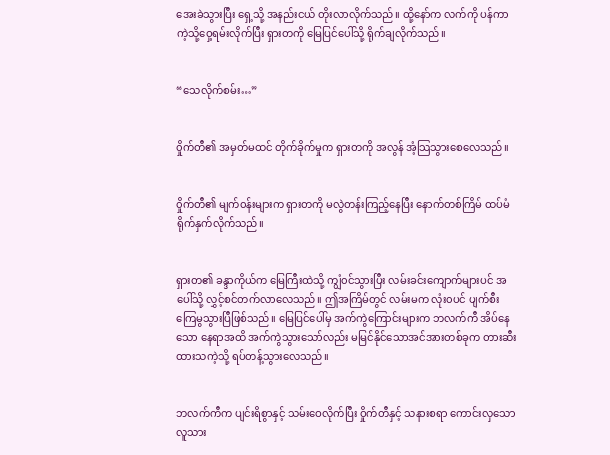အေးခဲသွားပြီး ရှေ့သို့ အနည်းငယ် တိုးလာလိုက်သည်။ ထို့နော်က လက်ကို ပန်ကာကဲ့သို့ဝှေ့ရမ်းလိုက်ပြီး ရှားတကို မြေပြင်ပေါ်သို့ ရိုက်ချလိုက်သည်။


“သေလိုက်စမ်း…”


၀ှိုက်တီ၏ အမှတ်မထင် တိုက်ခိုက်မှုက ရှားတကို အလွန် အံ့သြသွားစေလေသည်။


၀ှိုက်တီ၏ မျက်၀န်းများက ရှားတကို မလွဲတန်းကြည့်နေပြီး နောက်တစ်ကြိမ် ထပ်မံရိုက်နှက်လိုက်သည်။


ရှားတ၏ ခန္ဒာကိုယ်က မြေကြီးထဲသို့ ကျွံ၀င်သွားပြီး လမ်းခင်းကျောက်များပင် အပေါ်သို့ လွှင့်စင်တက်လာလေသည်။ ဤအကြိမ်တွင် လမ်းမက လုံး၀ပင် ပျက်စီးကြေမွသွားပြီဖြစ်သည်။ မြေပြင်ပေါ်မှ အက်ကွဲကြောင်းများက ဘလက်ကီ အိပ်နေသော နေရာအထိ အက်ကွဲသွားသော်လည်း မမြင်နိုင်သောအင်အားတစ်ခုက တားဆီးထားသကဲ့သို့ ရပ်တန့်သွားလေသည်။


ဘလက်ကီက ပျင်းရိစွာနှင့် သမ်းဝေလိုက်ပြီး ဝှိုက်တီနှင့် သနားစရာ ကောင်းလှသော လူသား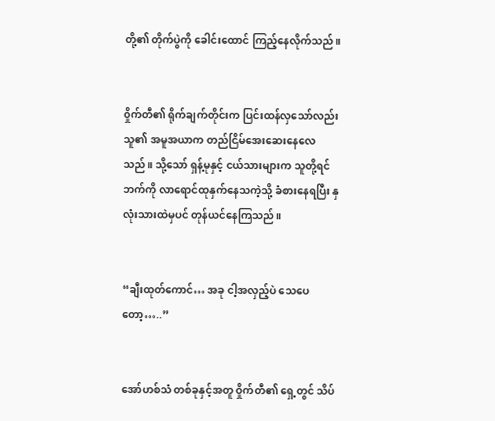တို့၏ တိုက်ပွဲကို ခေါင်းထောင် ကြည့်နေလိုက်သည်။


၀ှိုက်တီ၏ ရိုက်ချက်တိုင်းက ပြင်းထန်လှသော်လည်း သူ၏ အမူအယာက တည်ငြိမ်အေးဆေးနေလေသည်။ သို့သော် ရှန့်မုနှင့် ငယ်သားများက သူတို့ရင်ဘက်ကို လာရောင်ထုနှက်နေသကဲ့သို့ ခံစားနေရပြီး နှလုံးသားထဲမှပင် တုန်ယင်နေကြသည်။


“ချီးထုတ်ကောင်… အခု ငါ့အလှည့်ပဲ သေပေတော့…..”


အော်ဟစ်သံ တစ်ခုနှင့်အတူ ဝှိုက်တီ၏ ရှေ့တွင် သိပ်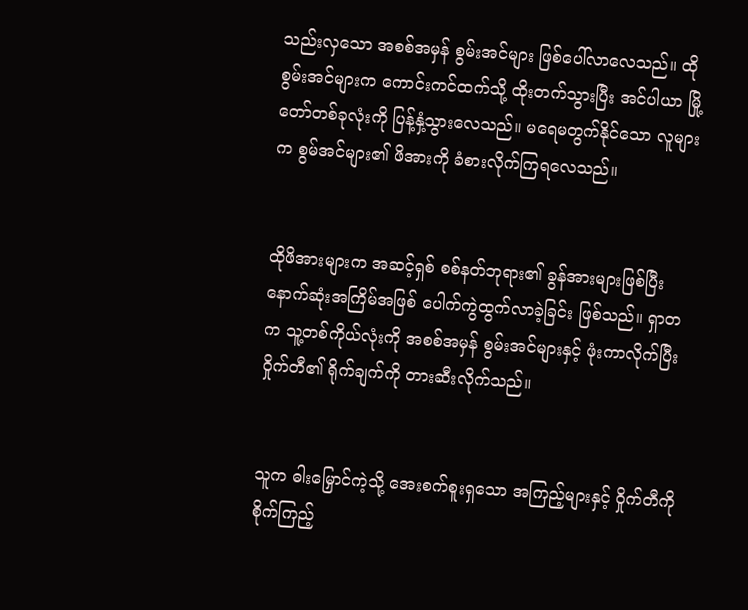သည်းလှသော အစစ်အမှန် စွမ်းအင်များ ဖြစ်ပေါ်လာလေသည်။ ထိုစွမ်းအင်များက ကောင်းကင်ထက်သို့ ထိုးတက်သွားပြီး အင်ပါယာ မြို့တော်တစ်ခုလုံးကို ပြန့်နှံ့သွားလေသည်။ မရေမတွက်နိုင်သော လူများက စွမ်အင်များ၏ ဖိအားကို ခံစားလိုက်ကြရလေသည်။


ထိုဖိအားများက အဆင့်ရှစ် စစ်နတ်ဘုရား၏ ခွန်အားများဖြစ်ပြီး နောက်ဆုံးအကြိမ်အဖြစ် ပေါက်ကွဲထွက်လာခဲ့ခြင်း ဖြစ်သည်။ ရှာတက သူ့တစ်ကိုယ်လုံးကို အစစ်အမှန် စွမ်းအင်များနှင့် ဖုံးကာလိုက်ပြီး ဝှိုက်တီ၏ ရိုက်ချက်ကို တားဆီးလိုက်သည်။


သူက ဓါးမြှောင်ကဲ့သို့ အေးစက်စူးရှသော အကြည့်များနှင့် ဝှိုက်တီကို စိုက်ကြည့်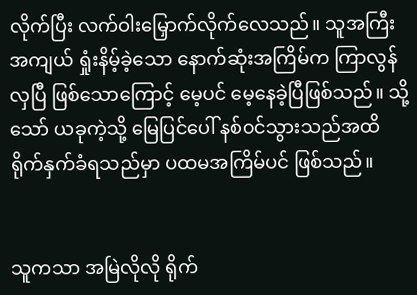လိုက်ပြီး လက်ဝါးမြှောက်လိုက်လေသည်။ သူအကြီးအကျယ် ရှုံးနိမ့်ခဲ့သော နောက်ဆုံးအကြိမ်က ကြာလွန်လှပြီ ဖြစ်သောကြောင့် မေ့ပင် မေ့နေခဲ့ပြီဖြစ်သည်။ သို့သော် ယခုကဲ့သို့ မြေပြင်ပေါ် နစ်၀င်သွားသည်အထိ ရိုက်နှက်ခံရသည်မှာ ပထမအကြိမ်ပင် ဖြစ်သည်။


သူကသာ အမြဲလိုလို ရိုက်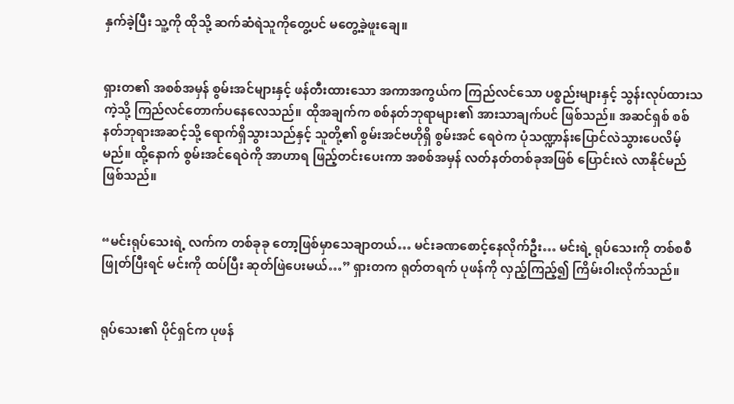နှက်ခဲ့ပြီး သူ့ကို ထိုသို့ ဆက်ဆံရဲသူကိုတွေ့ပင် မတွေ့ခဲ့ဖူးချေ။


ရှားတ၏ အစစ်အမှန် စွမ်းအင်များနှင့် ဖန်တီးထားသော အကာအကွယ်က ကြည်လင်သော ပစ္စည်းများနှင့် သွန်းလုပ်ထားသကဲ့သို့ ကြည်လင်တောက်ပနေလေသည်။ ထိုအချက်က စစ်နတ်ဘုရာများ၏ အားသာချက်ပင် ဖြစ်သည်။ အဆင်ရှစ် စစ်နတ်ဘုရားအဆင့်သို့ ရောက်ရှိသွားသည်နှင့် သူတို့၏ စွမ်းအင်ဗဟိုရှိ စွမ်းအင် ရေဝဲက ပုံသဏ္ဍာန်းပြောင်လဲသွားပေလိမ့်မည်။ ထို့နောက် စွမ်းအင်ရေဝဲကို အာဟာရ ဖြည့်တင်းပေးကာ အစစ်အမှန် လတ်နတ်တစ်ခုအဖြစ် ပြောင်းလဲ လာနိုင်မည်ဖြစ်သည်။


“မင်းရုပ်သေးရဲ့ လက်က တစ်ခုခု တော့ဖြစ်မှာသေချာတယ်… မင်းခဏစောင့်နေလိုက်ဦး… မင်းရဲ့ ရုပ်သေးကို တစ်စစီ ဖြုတ်ပြီးရင် မင်းကို ထပ်ပြီး ဆုတ်ဖြဲပေးမယ်…” ရှားတက ရုတ်တရက် ပုဖန်ကို လှည့်ကြည့်၍ ကြိမ်းဝါးလိုက်သည်။


ရုပ်သေး၏ ပိုင်ရှင်က ပုဖန်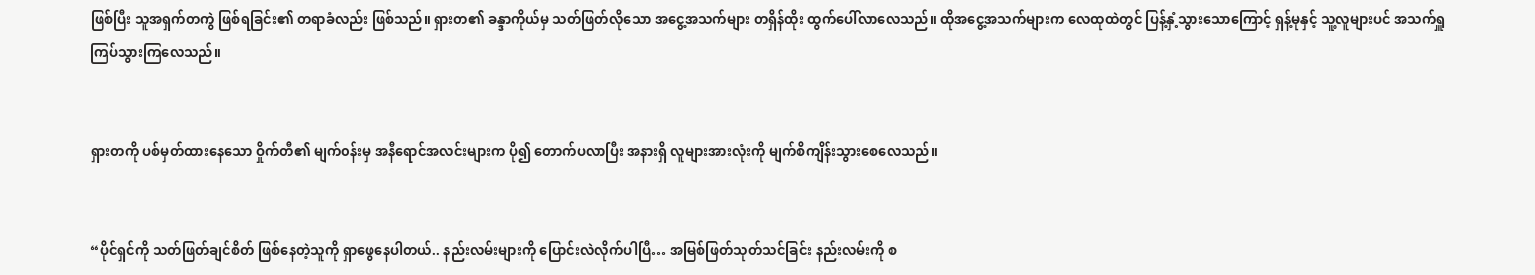ဖြစ်ပြီး သူအရှက်တကွဲ ဖြစ်ရခြင်း၏ တရာခံလည်း ဖြစ်သည်။ ရှားတ၏ ခန္ဒာကိုယ်မှ သတ်ဖြတ်လိုသော အငွေ့အသက်များ တရှိန်ထိုး ထွက်ပေါ်လာလေသည်။ ထိုအငွေ့အသက်များက လေထုထဲတွင် ပြန့်နှံ့သွားသောကြောင့် ရှန့်မုနှင့် သူ့လူများပင် အသက်ရှူ ကြပ်သွားကြလေသည်။


ရှားတကို ပစ်မှတ်ထားနေသော ဝှိုက်တီ၏ မျက်၀န်းမှ အနီရောင်အလင်းများက ပို၍ တောက်ပလာပြီး အနားရှိ လူများအားလုံးကို မျက်စိကျိန်းသွားစေလေသည်။


“ပိုင်ရှင်ကို သတ်ဖြတ်ချင်စိတ် ဖြစ်နေတဲ့သူကို ရှာဖွေနေပါတယ်.. နည်းလမ်းများကို ပြောင်းလဲလိုက်ပါပြီ… အမြစ်ဖြတ်သုတ်သင်ခြင်း နည်းလမ်းကို စ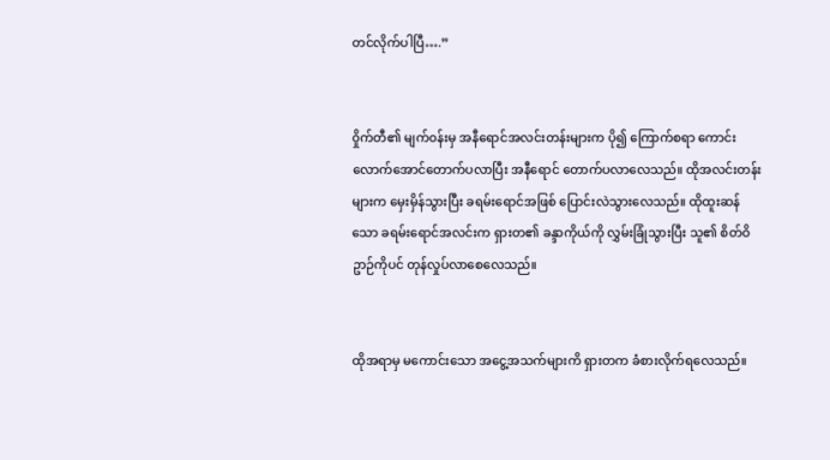တင်လိုက်ပါပြီ….”


၀ှိုက်တီ၏ မျက်၀န်းမှ အနီရောင်အလင်းတန်းများက ပို၍ ကြောက်စရာ ကောင်းလောက်အောင်တောက်ပလာပြီး အနီရောင် တောက်ပလာလေသည်။ ထိုအလင်းတန်းများက မှေးမှိန်သွားပြီး ခရမ်းရောင်အဖြစ် ပြောင်းလဲသွားလေသည်။ ထိုထူးဆန်သော ခရမ်းရောင်အလင်းက ရှားတ၏ ခန္ဒာကိုယ်ကို လွှမ်းခြုံသွားပြီး သူ၏ စိတ်ဝိဥာဉ်ကိုပင် တုန်လှုပ်လာစေလေသည်။


ထိုအရာမှ မကောင်းသော အငွေ့အသက်များကိ ရှားတက ခံစားလိုက်ရလေသည်။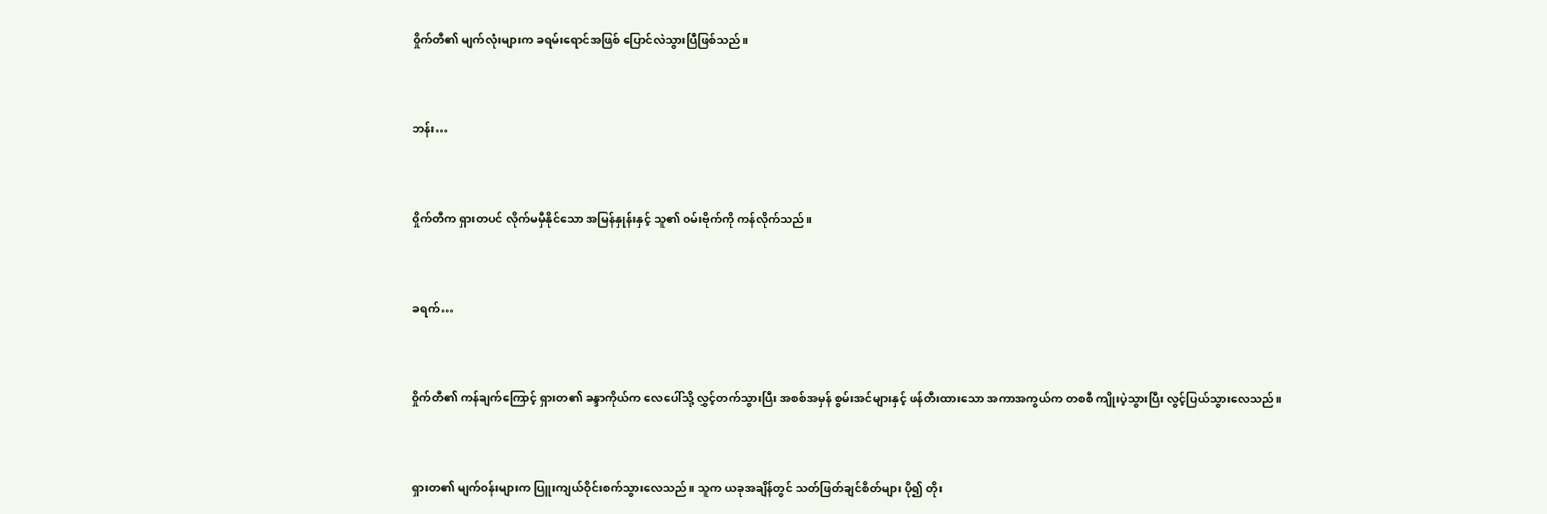၀ှိုက်တီ၏ မျက်လုံးများက ခရမ်းရောင်အဖြစ် ပြောင်လဲသွားပြီဖြစ်သည်။


ဘန်း…


၀ှိုက်တီက ရှားတပင် လိုက်မမှီနိုင်သော အမြန်နှုန်းနှင့် သူ၏ ၀မ်းဗိုက်ကို ကန်လိုက်သည်။


ခရက်…


၀ှိုက်တီ၏ ကန်ချက်ကြောင့် ရှားတ၏ ခန္ဒာကိုယ်က လေပေါ်သို့ လွှင့်တက်သွားပြီး အစစ်အမှန် စွမ်းအင်များနှင့် ဖန်တီးထားသော အကာအကွယ်က တစစီ ကျိုးပဲ့သွားပြီး လွင့်ပြယ်သွားလေသည်။


ရှားတ၏ မျက်၀န်းများက ပြူးကျယ်ဝိုင်းစက်သွားလေသည်။ သူက ယခုအချိန်တွင် သတ်ဖြတ်ချင်စိတ်များ ပို၍ တိုး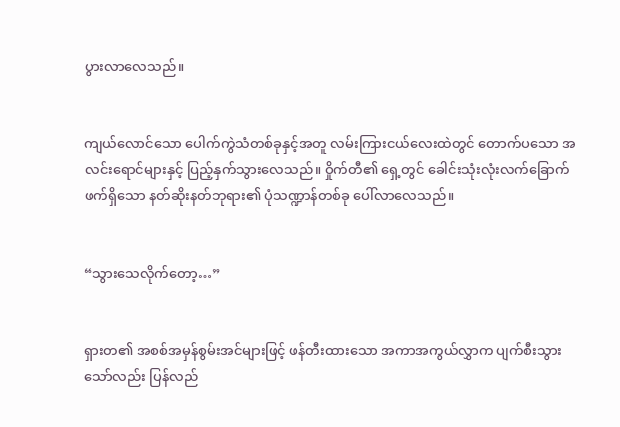ပွားလာလေသည်။


ကျယ်လောင်သော ပေါက်ကွဲသံတစ်ခုနှင့်အတူ လမ်းကြားငယ်လေးထဲတွင် တောက်ပသော အလင်းရောင်များနှင့် ပြည့်နှက်သွားလေသည်။ ဝှိုက်တီ၏ ရှေ့တွင် ခေါင်းသုံးလုံးလက်ခြောက်ဖက်ရှိသော နတ်ဆိုးနတ်ဘုရား၏ ပုံသဏ္ဍာန်တစ်ခု ပေါ်လာလေသည်။


“သွားသေလိုက်တော့…”


ရှားတ၏ အစစ်အမှန်စွမ်းအင်များဖြင့် ဖန်တီးထားသော အကာအကွယ်လွှာက ပျက်စီးသွားသော်လည်း ပြန်လည်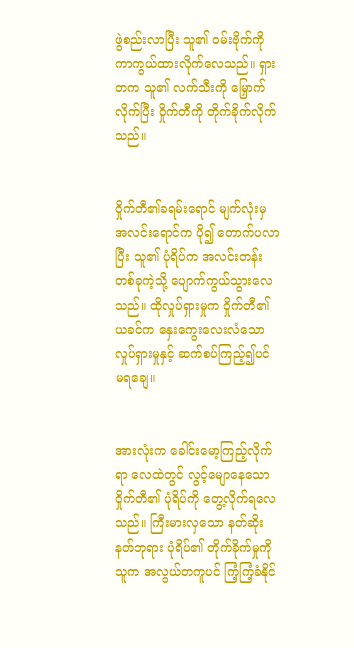ဖွဲစည်းလာပြီး သူ၏ ၀မ်းဗိုက်ကို ကာကွယ်ထားလိုက်လေသည်။ ရှားတက သူ၏ လက်သီးကို မြှောက်လိုက်ပြီး ဝှိုက်တီကို တိုက်ခိုက်လိုက်သည်။


၀ှိုက်တီ၏ခရမ်းရောင် မျက်လုံးမှ အလင်းရောင်က ပို၍ တောက်ပလာပြီး သူ၏ ပုံရိပ်က အလင်းတန်းတစ်ခုကဲ့သို့ ပျောက်ကွယ်သွားလေသည်။ ထိုလှုပ်ရှားမှုက ဝှိုက်တီ၏ ယခင်က နှေးကွေးလေးလံသော လှုပ်ရှားမှုနှင့် ဆက်စပ်ကြည့်၍ပင် မရချေ။


အားလုံးက ခေါင်းမော့ကြည့်လိုက်ရာ လေထဲတွင် လွင့်မျောနေသော ဝှိုက်တီ၏ ပုံရိပ်ကို တွေ့လိုက်ရလေသည်။ ကြီးမားလှသော နတ်ဆိုးနတ်ဘုရား ပုံရိပ်၏ တိုက်ခိုက်မှုကို သူက အလွယ်တကူပင် ကြံ့ကြံ့ခံနိုင်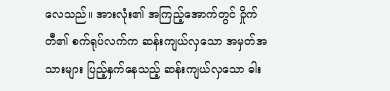လေသည်။ အားလုံး၏ အကြည့်အောက်တွင် ဝှိုက်တီ၏ စက်ရုပ်လက်က ဆန်းကျယ်လှသော အမှတ်အသားများ ပြည့်နှက်နေသည့် ဆန်းကျယ်လှသော ဓါး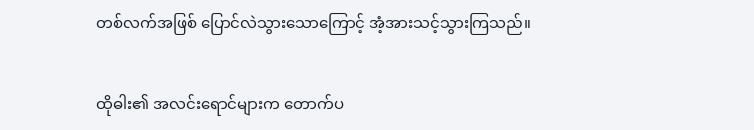တစ်လက်အဖြစ် ပြောင်လဲသွားသောကြောင့် အံ့အားသင့်သွားကြသည်။


ထိုဓါး၏ အလင်းရောင်များက တောက်ပ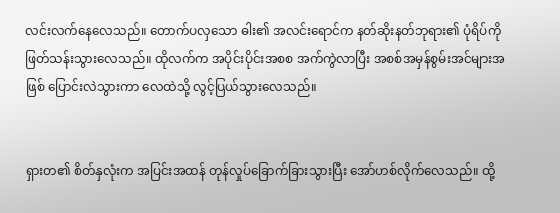လင်းလက်နေလေသည်။ တောက်ပလှသော ဓါး၏ အလင်းရောင်က နတ်ဆိုးနတ်ဘုရား၏ ပုံရိပ်ကို ဖြတ်သန်းသွားလေသည်။ ထိုလက်က အပိုင်းပိုင်းအစစ အက်ကွဲလာပြီး အစစ်အမှန်စွမ်းအင်များအဖြစ် ပြောင်းလဲသွားကာ လေထဲသို့ လွင့်ပြယ်သွားလေသည်။


ရှားတ၏ စိတ်နှလုံးက အပြင်းအထန် တုန်လှုပ်ခြောက်ခြားသွားပြီး အော်ဟစ်လိုက်လေသည်။ ထို့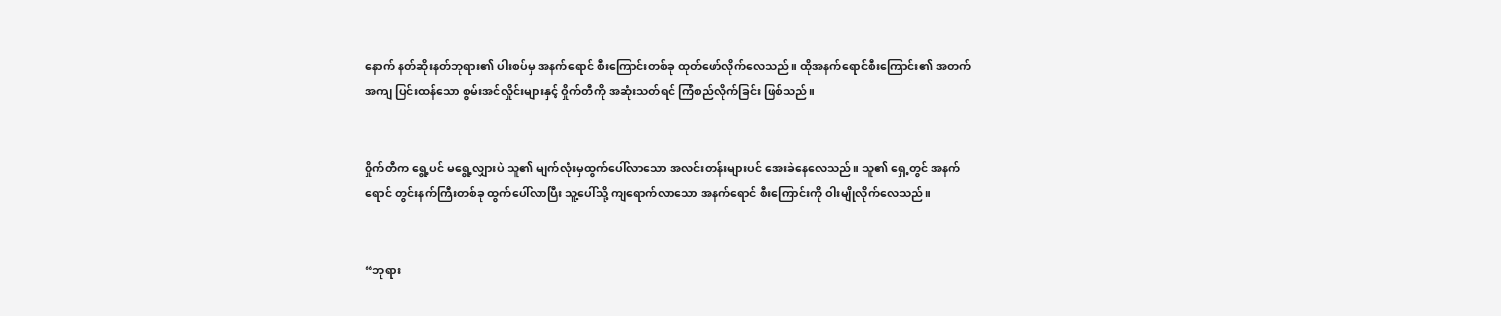နောက် နတ်ဆိုးနတ်ဘုရား၏ ပါးစပ်မှ အနက်ရောင် စီးကြောင်းတစ်ခု ထုတ်ဖော်လိုက်လေသည်။ ထိုအနက်ရောင်စီးကြောင်း၏ အတက်အကျ ပြင်းထန်သော စွမ်းအင်လှိုင်းများနှင့် ဝှိုက်တီကို အဆုံးသတ်ရင် ကြံစည်လိုက်ခြင်း ဖြစ်သည်။


၀ှိုက်တီက ရွေ့ပင် မရွေ့လျှားပဲ သူ၏ မျက်လုံးမှထွက်ပေါ်လာသော အလင်းတန်းများပင် အေးခဲနေလေသည်။ သူ၏ ရှေ့တွင် အနက်ရောင် တွင်းနက်ကြီးတစ်ခု ထွက်ပေါ်လာပြီး သူ့ပေါ်သို့ ကျရောက်လာသော အနက်ရောင် စီးကြောင်းကို ဝါးမျိုလိုက်လေသည်။


“ဘုရား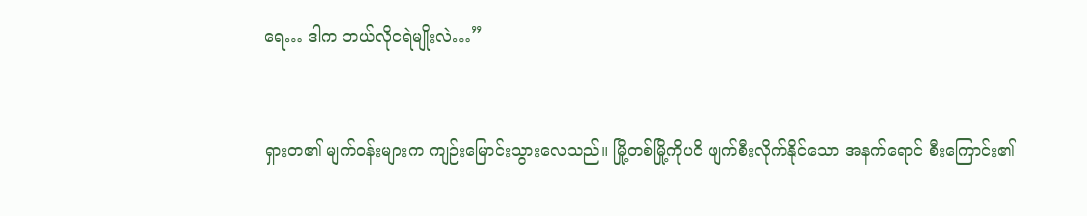ရေ… ဒါက ဘယ်လိုငရဲမျိုးလဲ…”


ရှားတ၏ မျက်၀န်းများက ကျဉ်းမြောင်းသွားလေသည်။ မြို့တစ်မြို့ကိုပငိ ဖျက်စီးလိုက်နိုင်သော အနက်ရောင် စီးကြောင်း၏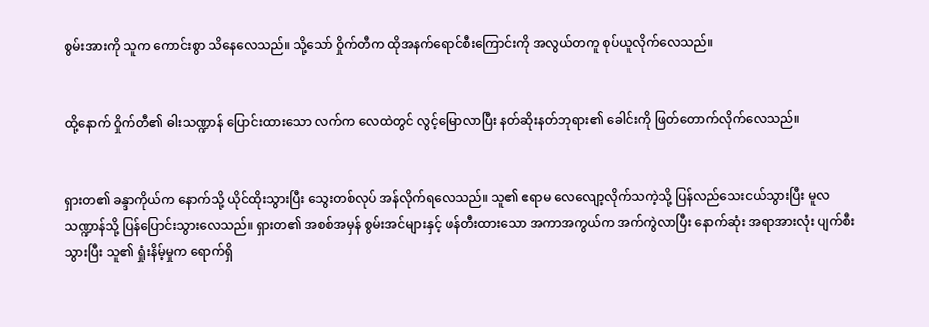စွမ်းအားကို သူက ကောင်းစွာ သိနေလေသည်။ သို့သော် ဝှိုက်တီက ထိုအနက်ရောင်စီးကြောင်းကို အလွယ်တကူ စုပ်ယူလိုက်လေသည်။


ထို့နောက် ဝှိုက်တီ၏ ဓါးသဏ္ဍာန် ပြောင်းထားသော လက်က လေထဲတွင် လွင့်မြောလာပြီး နတ်ဆိုးနတ်ဘုရား၏ ခေါင်းကို ဖြတ်တောက်လိုက်လေသည်။


ရှားတ၏ ခန္ဒာကိုယ်က နောက်သို့ ယိုင်ထိုးသွားပြီး သွေးတစ်လုပ် အန်လိုက်ရလေသည်။ သူ၏ ဧရာမ လေလျော့လိုက်သကဲ့သို့ ပြန်လည်သေးငယ်သွားပြီး မူလသဏ္ဍာန်သို့ ပြန်ပြောင်းသွားလေသည်။ ရှားတ၏ အစစ်အမှန် စွမ်းအင်များနှင့် ဖန်တီးထားသော အကာအကွယ်က အက်ကွဲလာပြီး နောက်ဆုံး အရာအားလုံး ပျက်စီးသွားပြီး သူ၏ ရှုံးနိမ့်မှုက ရောက်ရှိ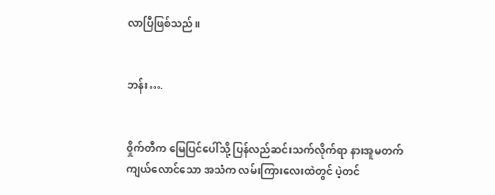လာပြီဖြစ်သည်။


ဘန်း….


၀ှိုက်တီက မြေပြင်ပေါ်သို့ ပြန်လည်ဆင်းသက်လိုက်ရာ နားအူမတက် ကျယ်လောင်သော အသံက လမ်းကြားလေးထဲတွင် ပဲ့တင်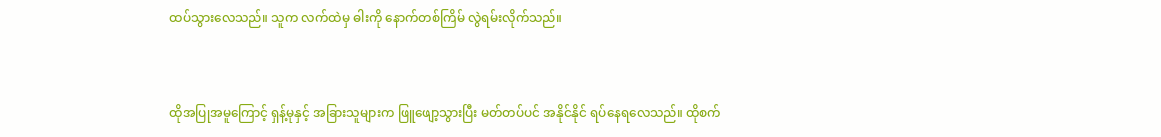ထပ်သွားလေသည်။ သူက လက်ထဲမှ ဓါးကို နောက်တစ်ကြိမ် လွဲရမ်းလိုက်သည်။


ထိုအပြုအမူကြောင့် ရှန့်မုနှင့် အခြားသူများက ဖြူဖျော့သွားပြီး မတ်တပ်ပင် အနိုင်နိုင် ရပ်နေရလေသည်။ ထိုစက်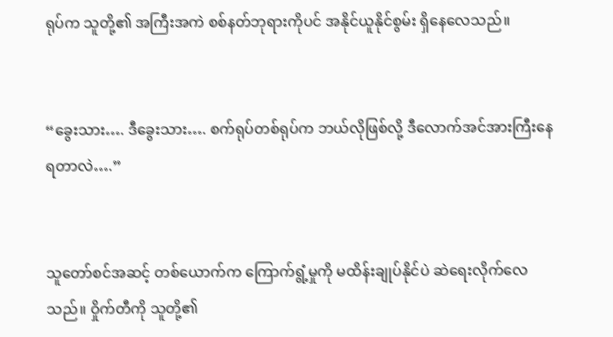ရုပ်က သူတို့၏ အကြီးအကဲ စစ်နတ်ဘုရားကိုပင် အနိုင်ယူနိုင်စွမ်း ရှိနေလေသည်။


“ခွေးသား…. ဒီခွေးသား…. စက်ရုပ်တစ်ရုပ်က ဘယ်လိုဖြစ်လို့ ဒီလောက်အင်အားကြီးနေရတာလဲ….”


သူတော်စင်အဆင့် တစ်ယောက်က ကြောက်ရွံ့မှုကို မထိန်းချုပ်နိုင်ပဲ ဆဲရေးလိုက်လေသည်။ ဝှိုက်တီကို သူတို့၏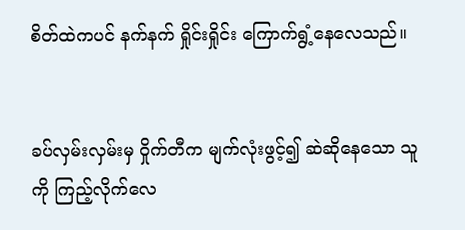စိတ်ထဲကပင် နက်နက် ရှိုင်းရှိုင်း ကြောက်ရွံ့နေလေသည်။


ခပ်လှမ်းလှမ်းမှ ဝှိုက်တီက မျက်လုံးဖွင့်၍ ဆဲဆိုနေသော သူကို ကြည့်လိုက်လေ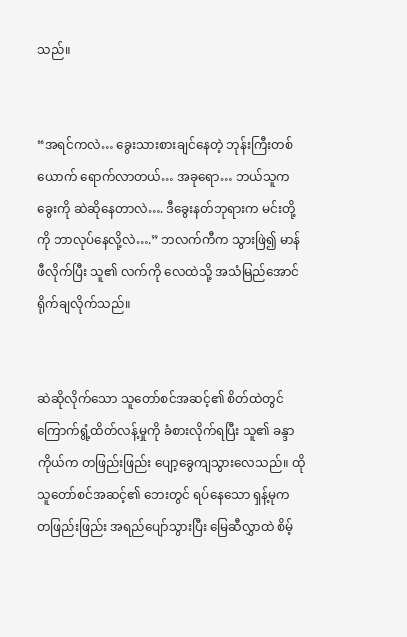သည်။


“အရင်ကလဲ… ခွေးသားစားချင်နေတဲ့ ဘုန်းကြီးတစ်ယောက် ရောက်လာတယ်… အခုရော… ဘယ်သူက ခွေးကို ဆဲဆိုနေတာလဲ…. ဒီခွေးနတ်ဘုရားက မင်းတို့ကို ဘာလုပ်နေလို့လဲ….” ဘလက်ကီက သွားဖြဲ၍ မာန်ဖီလိုက်ပြီး သူ၏ လက်ကို လေထဲသို့ အသံမြည်အောင် ရိုက်ချလိုက်သည်။


ဆဲဆိုလိုက်သော သူတော်စင်အဆင့်၏ စိတ်ထဲတွင် ကြောက်ရွံ့ထိတ်လန့်မှုကို ခံစားလိုက်ရပြီး သူ၏ ခန္ဒာကိုယ်က တဖြည်းဖြည်း ပျော့ခွေကျသွားလေသည်။ ထိုသူတော်စင်အဆင့်၏ ဘေးတွင် ရပ်နေသော ရှန့်မုက တဖြည်းဖြည်း အရည်ပျော်သွားပြီး မြေဆီလွှာထဲ စိမ့်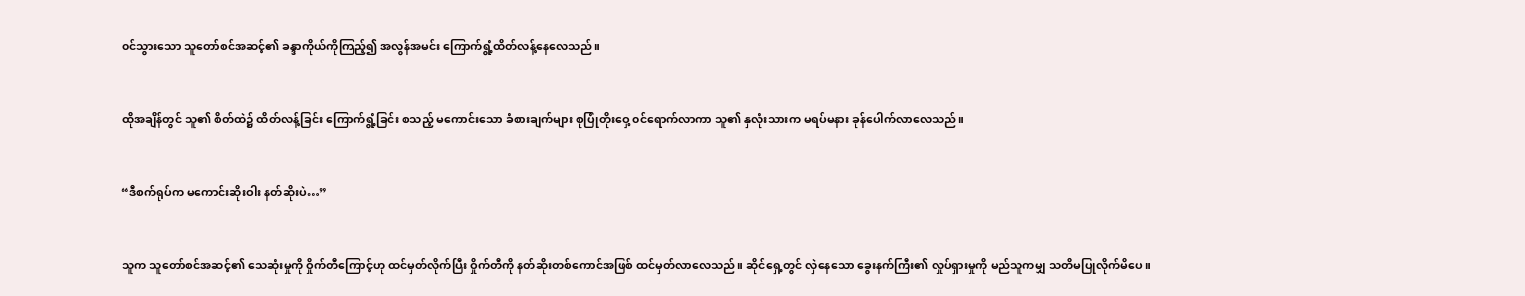၀င်သွားသော သူတော်စင်အဆင့်၏ ခန္ဒာကိုယ်ကိုကြည့်၍ အလွန်အမင်း ကြောက်ရွံ့ထိတ်လန့်နေလေသည်။


ထိုအချိန်တွင် သူ၏ စိတ်ထဲ၌ ထိတ်လန့်ခြင်း ကြောက်ရွံ့ခြင်း စသည့် မကောင်းသော ခံစားချက်များ စုပြုံတိုးဝှေ့ ၀င်ရောက်လာကာ သူ၏ နှလုံးသားက မရပ်မနား ခုန်ပေါက်လာလေသည်။


“ဒီစက်ရုပ်က မကောင်းဆိုးဝါး နတ်ဆိုးပဲ…”


သူက သူတော်စင်အဆင့်၏ သေဆုံးမှုကို ဝှိုက်တီကြောင့်ဟု ထင်မှတ်လိုက်ပြီး ဝှိုက်တီကို နတ်ဆိုးတစ်ကောင်အဖြစ် ထင်မှတ်လာလေသည်။ ဆိုင်ရှေ့တွင် လှဲနေသော ခွေးနက်ကြီး၏ လှုပ်ရှားမှုကို မည်သူကမျှ သတိမပြုလိုက်မိပေ။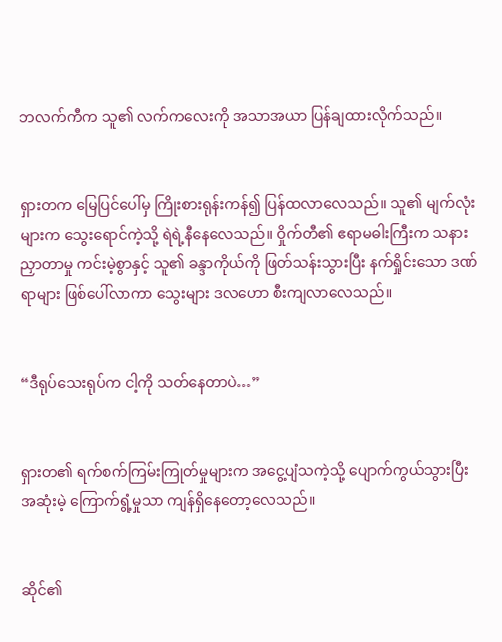ဘလက်ကီက သူ၏ လက်ကလေးကို အသာအယာ ပြန်ချထားလိုက်သည်။


ရှားတက မြေပြင်ပေါ်မှ ကြိုးစားရုန်းကန်၍ ပြန်ထလာလေသည်။ သူ၏ မျက်လုံးများက သွေးရောင်ကဲ့သို့ ရဲရဲ့နီနေလေသည်။ ဝှိုက်တီ၏ ဧရာမဓါးကြီးက သနားညှာတာမှု ကင်းမဲ့စွာနှင့် သူ၏ ခန္ဒာကိုယ်ကို ဖြတ်သန်းသွားပြီး နက်ရှိုင်းသော ဒဏ်ရာများ ဖြစ်ပေါ်လာကာ သွေးများ ဒလဟော စီးကျလာလေသည်။


“ဒီရုပ်သေးရုပ်က ငါ့ကို သတ်နေတာပဲ…”


ရှားတ၏ ရက်စက်ကြမ်းကြုတ်မှုများက အငွေ့ပျံသကဲ့သို့ ပျောက်ကွယ်သွားပြီး အဆုံးမဲ့ ကြောက်ရွံ့မှုသာ ကျန်ရှိနေတော့လေသည်။


ဆိုင်၏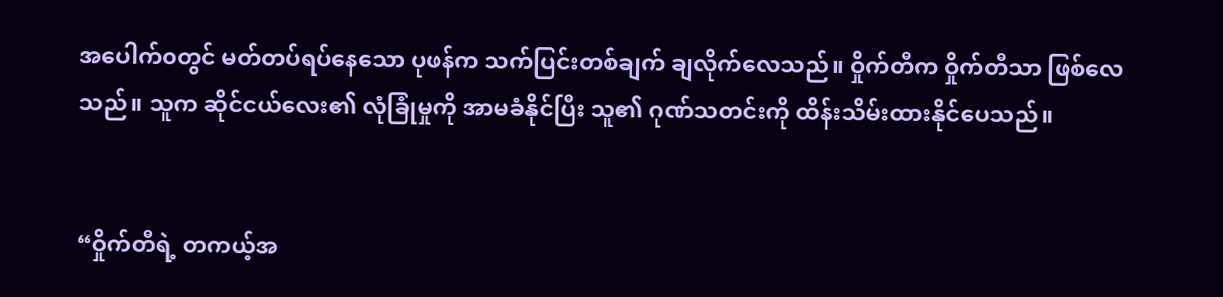အပေါက်၀တွင် မတ်တပ်ရပ်နေသော ပုဖန်က သက်ပြင်းတစ်ချက် ချလိုက်လေသည်။ ဝှိုက်တီက ဝှိုက်တီသာ ဖြစ်လေသည်။ သူက ဆိုင်ငယ်လေး၏ လုံခြုံမှုကို အာမခံနိုင်ပြီး သူ၏ ဂုဏ်သတင်းကို ထိန်းသိမ်းထားနိုင်ပေသည်။


“ဝှိုက်တီရဲ့ တကယ့်အ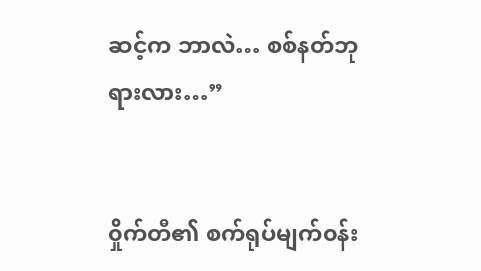ဆင့်က ဘာလဲ… စစ်နတ်ဘုရားလား…”


၀ှိုက်တီ၏ စက်ရုပ်မျက်၀န်း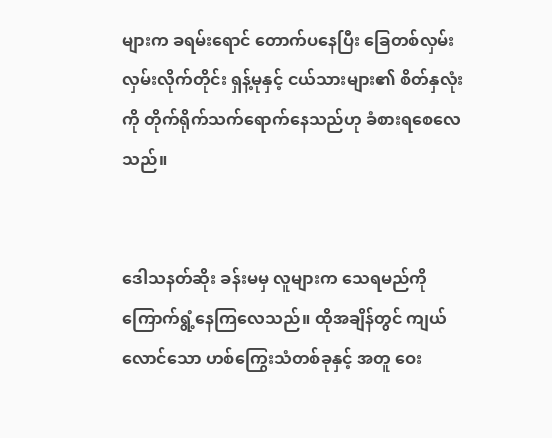များက ခရမ်းရောင် တောက်ပနေပြီး ခြေတစ်လှမ်းလှမ်းလိုက်တိုင်း ရှန့်မုနှင့် ငယ်သားများ၏ စိတ်နှလုံးကို တိုက်ရိုက်သက်ရောက်နေသည်ဟု ခံစားရစေလေသည်။


ဒေါသနတ်ဆိုး ခန်းမမှ လူများက သေရမည်ကို ကြောက်ရွံ့နေကြလေသည်။ ထိုအချိန်တွင် ကျယ်လောင်သော ဟစ်ကြွေးသံတစ်ခုနှင့် အတူ ဝေး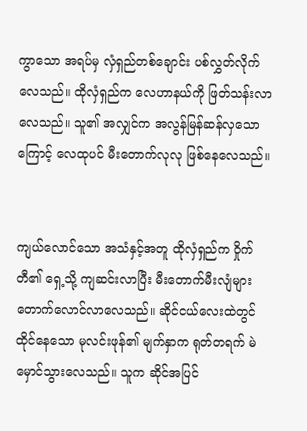ကွာသော အရပ်မှ လှံရှည်တစ်ချောင်း ပစ်လွှတ်လိုက်လေသည်။ ထိုလှံရှည်က လေဟာနယ်ကို ဖြတ်သန်းလာလေသည်။ သူ၏ အလျှင်က အလွန်မြန်ဆန်လှသောကြောင့် လေထုပင် မီးတောက်လုလု ဖြစ်နေလေသည်။


ကျယ်လောင်သော အသံနှင့်အတူ ထိုလှံရှည်က ဝှိုက်တီ၏ ရှေ့သို့ ကျဆင်းလာပြီး မီးတောက်မီးလျံများ တောက်လောင်လာလေသည်။ ဆိုင်ငယ်လေးထဲတွင် ထိုင်နေသော မုလင်းဖုန်၏ မျက်နှာက ရုတ်တရက် မဲမှောင်သွားလေသည်။ သူက ဆိုင်အပြင်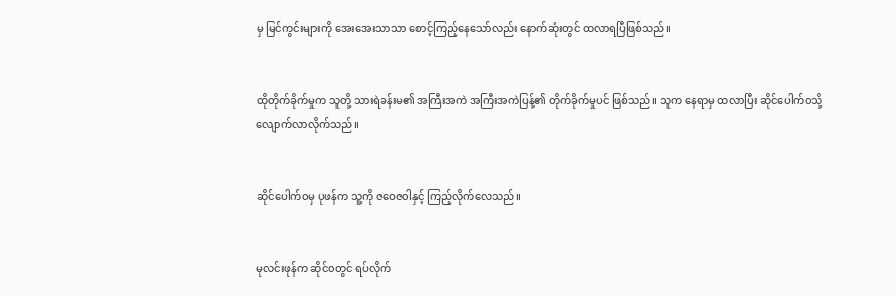မှ မြင်ကွင်းများကို အေးအေးသာသာ စောင့်ကြည့်နေသော်လည်း နောက်ဆုံးတွင် ထလာရပြီဖြစ်သည်။


ထိုတိုက်ခိုက်မှုက သူတို့ သားရဲခန်းမ၏ အကြီးအကဲ အကြီးအကဲပြန့်၏ တိုက်ခိုက်မှုပင် ဖြစ်သည်။ သူက နေရာမှ ထလာပြီး ဆိုင်ပေါက်၀သို့ လျောက်လာလိုက်သည်။


ဆိုင်ပေါက်၀မှ ပုဖန်က သူ့ကို ဇဝေဇ၀ါနှင့် ကြည့်လိုက်လေသည်။


မုလင်းဖုန်က ဆိုင်၀တွင် ရပ်လိုက်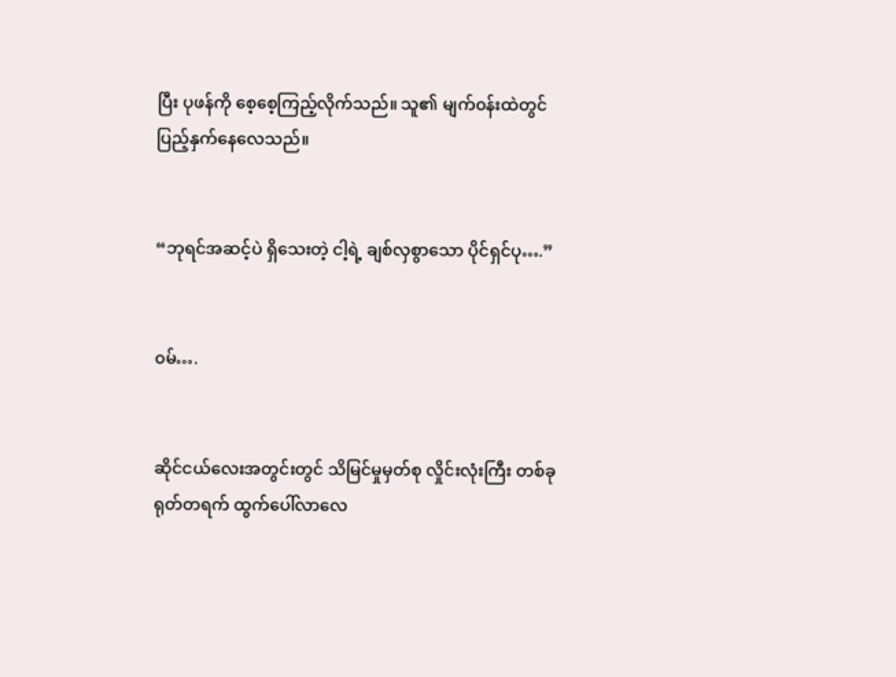ပြီး ပုဖန်ကို စေ့စေ့ကြည့်လိုက်သည်။ သူ၏ မျက်၀န်းထဲတွင် ပြည့်နှက်နေလေသည်။


“ဘုရင်အဆင့်ပဲ ရှိသေးတဲ့ ငါ့ရဲ့ ချစ်လှစွာသော ပိုင်ရှင်ပု….”


၀မ်….


ဆိုင်ငယ်လေးအတွင်းတွင် သိမြင်မှုမှတ်စု လှိုင်းလုံးကြီး တစ်ခု ရုတ်တရက် ထွက်ပေါ်လာလေ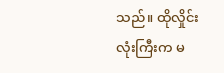သည်။ ထိုလှိုင်းလုံးကြီးက မ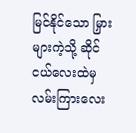မြင်နိုင်သော မြှားများကဲ့သို့ ဆိုင်ငယ်လေးထဲမှ လမ်းကြားလေး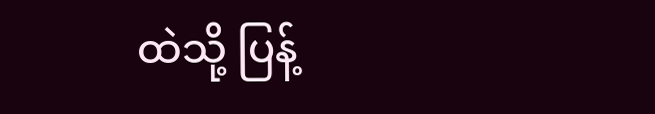ထဲသို့ ပြန့်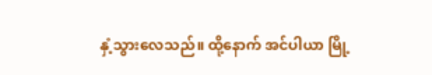နှံ့သွားလေသည်။ ထို့နောက် အင်ပါယာ မြို့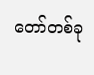တော်တစ်ခု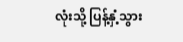လုံးသို့ ပြန့်နှံ့သွား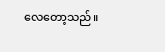လေတော့သည်။